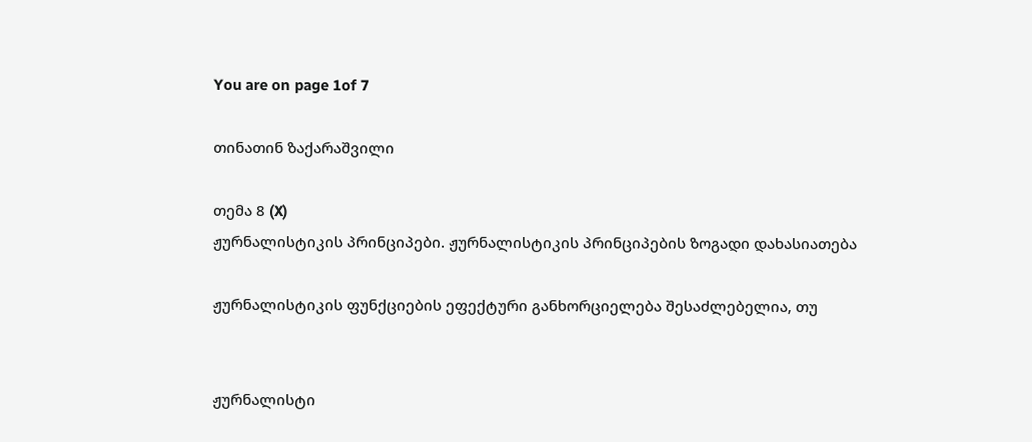You are on page 1of 7

თინათინ ზაქარაშვილი

თემა 8 (X)
ჟურნალისტიკის პრინციპები. ჟურნალისტიკის პრინციპების ზოგადი დახასიათება

ჟურნალისტიკის ფუნქციების ეფექტური განხორციელება შესაძლებელია, თუ


ჟურნალისტი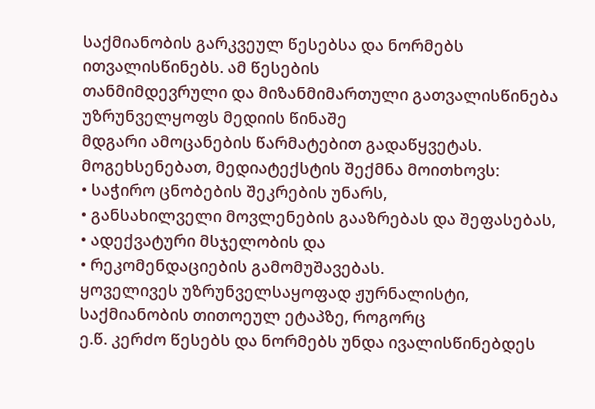საქმიანობის გარკვეულ წესებსა და ნორმებს ითვალისწინებს. ამ წესების
თანმიმდევრული და მიზანმიმართული გათვალისწინება უზრუნველყოფს მედიის წინაშე
მდგარი ამოცანების წარმატებით გადაწყვეტას.
მოგეხსენებათ, მედიატექსტის შექმნა მოითხოვს:
• საჭირო ცნობების შეკრების უნარს,
• განსახილველი მოვლენების გააზრებას და შეფასებას,
• ადექვატური მსჯელობის და
• რეკომენდაციების გამომუშავებას.
ყოველივეს უზრუნველსაყოფად ჟურნალისტი, საქმიანობის თითოეულ ეტაპზე, როგორც
ე.წ. კერძო წესებს და ნორმებს უნდა ივალისწინებდეს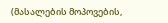(მასალების მოპოვების,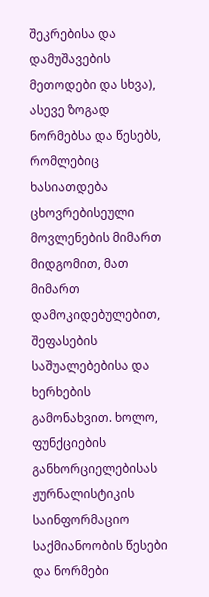შეკრებისა და
დამუშავების მეთოდები და სხვა), ასევე ზოგად ნორმებსა და წესებს, რომლებიც ხასიათდება
ცხოვრებისეული მოვლენების მიმართ მიდგომით, მათ მიმართ დამოკიდებულებით,
შეფასების საშუალებებისა და ხერხების გამონახვით. ხოლო, ფუნქციების
განხორციელებისას ჟურნალისტიკის საინფორმაციო საქმიანოობის წესები და ნორმები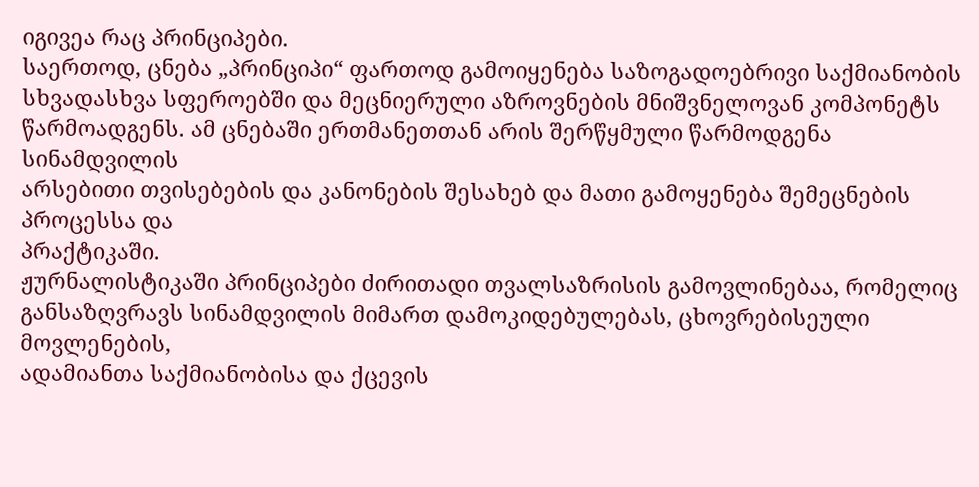იგივეა რაც პრინციპები.
საერთოდ, ცნება „პრინციპი“ ფართოდ გამოიყენება საზოგადოებრივი საქმიანობის
სხვადასხვა სფეროებში და მეცნიერული აზროვნების მნიშვნელოვან კომპონეტს
წარმოადგენს. ამ ცნებაში ერთმანეთთან არის შერწყმული წარმოდგენა სინამდვილის
არსებითი თვისებების და კანონების შესახებ და მათი გამოყენება შემეცნების პროცესსა და
პრაქტიკაში.
ჟურნალისტიკაში პრინციპები ძირითადი თვალსაზრისის გამოვლინებაა, რომელიც
განსაზღვრავს სინამდვილის მიმართ დამოკიდებულებას, ცხოვრებისეული მოვლენების,
ადამიანთა საქმიანობისა და ქცევის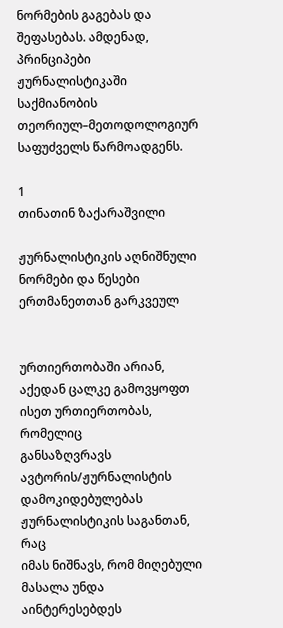ნორმების გაგებას და შეფასებას. ამდენად, პრინციპები
ჟურნალისტიკაში საქმიანობის თეორიულ–მეთოდოლოგიურ საფუძველს წარმოადგენს.

1
თინათინ ზაქარაშვილი

ჟურნალისტიკის აღნიშნული ნორმები და წესები ერთმანეთთან გარკვეულ


ურთიერთობაში არიან, აქედან ცალკე გამოვყოფთ ისეთ ურთიერთობას, რომელიც
განსაზღვრავს ავტორის/ჟურნალისტის დამოკიდებულებას ჟურნალისტიკის საგანთან, რაც
იმას ნიშნავს, რომ მიღებული მასალა უნდა აინტერესებდეს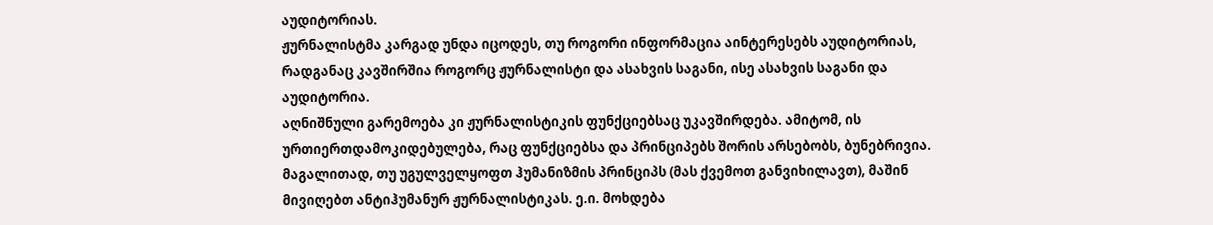აუდიტორიას.
ჟურნალისტმა კარგად უნდა იცოდეს, თუ როგორი ინფორმაცია აინტერესებს აუდიტორიას,
რადგანაც კავშირშია როგორც ჟურნალისტი და ასახვის საგანი, ისე ასახვის საგანი და
აუდიტორია.
აღნიშნული გარემოება კი ჟურნალისტიკის ფუნქციებსაც უკავშირდება. ამიტომ, ის
ურთიერთდამოკიდებულება, რაც ფუნქციებსა და პრინციპებს შორის არსებობს, ბუნებრივია.
მაგალითად, თუ უგულველყოფთ ჰუმანიზმის პრინციპს (მას ქვემოთ განვიხილავთ), მაშინ
მივიღებთ ანტიჰუმანურ ჟურნალისტიკას. ე.ი. მოხდება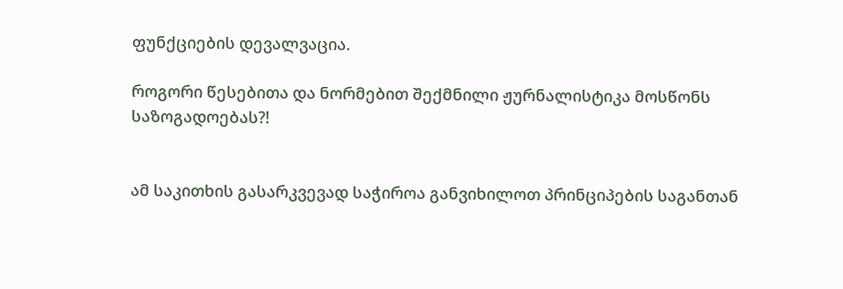ფუნქციების დევალვაცია.

როგორი წესებითა და ნორმებით შექმნილი ჟურნალისტიკა მოსწონს საზოგადოებას?!


ამ საკითხის გასარკვევად საჭიროა განვიხილოთ პრინციპების საგანთან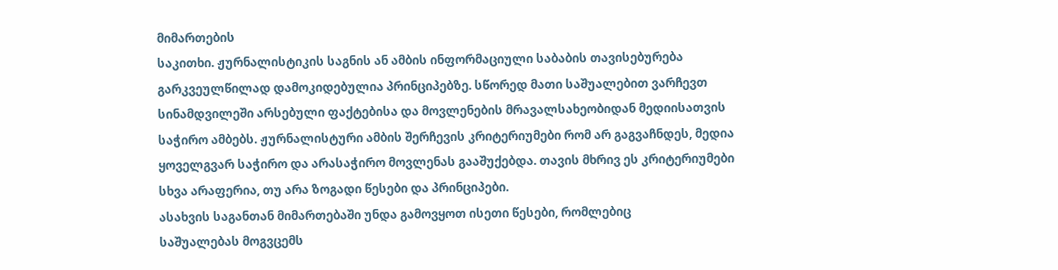მიმართების
საკითხი. ჟურნალისტიკის საგნის ან ამბის ინფორმაციული საბაბის თავისებურება
გარკვეულწილად დამოკიდებულია პრინციპებზე. სწორედ მათი საშუალებით ვარჩევთ
სინამდვილეში არსებული ფაქტებისა და მოვლენების მრავალსახეობიდან მედიისათვის
საჭირო ამბებს. ჟურნალისტური ამბის შერჩევის კრიტერიუმები რომ არ გაგვაჩნდეს, მედია
ყოველგვარ საჭირო და არასაჭირო მოვლენას გააშუქებდა. თავის მხრივ ეს კრიტერიუმები
სხვა არაფერია, თუ არა ზოგადი წესები და პრინციპები.
ასახვის საგანთან მიმართებაში უნდა გამოვყოთ ისეთი წესები, რომლებიც
საშუალებას მოგვცემს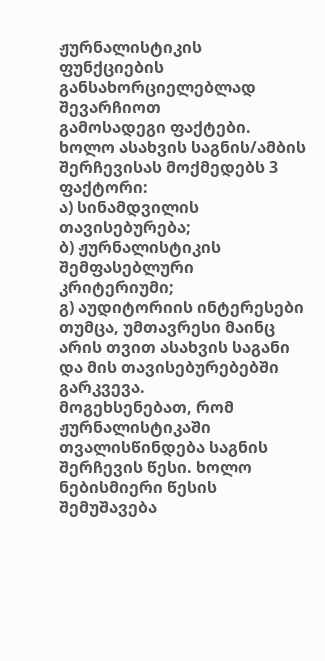ჟურნალისტიკის ფუნქციების განსახორციელებლად შევარჩიოთ
გამოსადეგი ფაქტები. ხოლო ასახვის საგნის/ამბის შერჩევისას მოქმედებს 3 ფაქტორი:
ა) სინამდვილის თავისებურება;
ბ) ჟურნალისტიკის შემფასებლური კრიტერიუმი;
გ) აუდიტორიის ინტერესები
თუმცა, უმთავრესი მაინც არის თვით ასახვის საგანი და მის თავისებურებებში გარკვევა.
მოგეხსენებათ, რომ ჟურნალისტიკაში თვალისწინდება საგნის შერჩევის წესი. ხოლო
ნებისმიერი წესის შემუშავება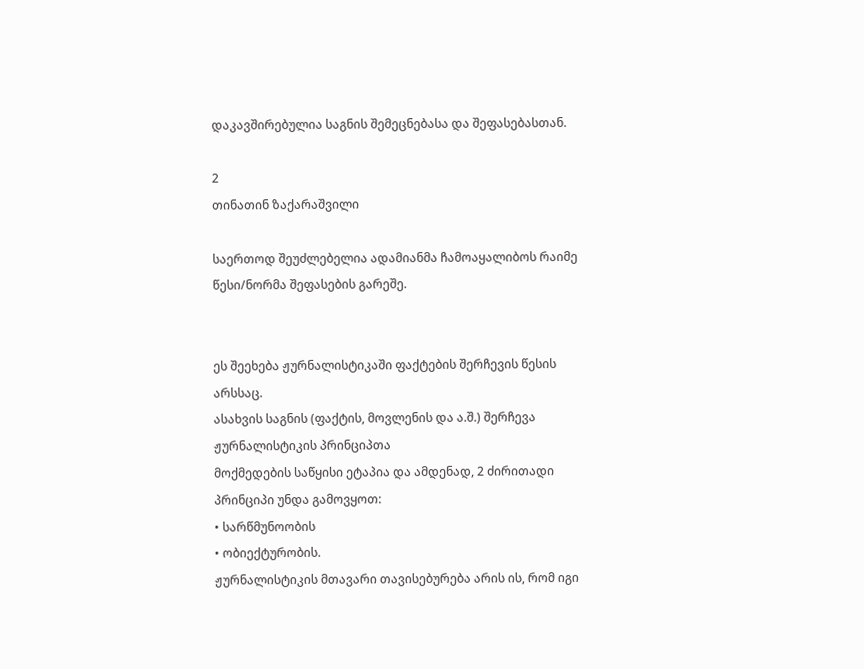დაკავშირებულია საგნის შემეცნებასა და შეფასებასთან.

2
თინათინ ზაქარაშვილი

საერთოდ შეუძლებელია ადამიანმა ჩამოაყალიბოს რაიმე წესი/ნორმა შეფასების გარეშე.


ეს შეეხება ჟურნალისტიკაში ფაქტების შერჩევის წესის არსსაც.
ასახვის საგნის (ფაქტის, მოვლენის და ა.შ.) შერჩევა ჟურნალისტიკის პრინციპთა
მოქმედების საწყისი ეტაპია და ამდენად, 2 ძირითადი პრინციპი უნდა გამოვყოთ:
• სარწმუნოობის
• ობიექტურობის.
ჟურნალისტიკის მთავარი თავისებურება არის ის, რომ იგი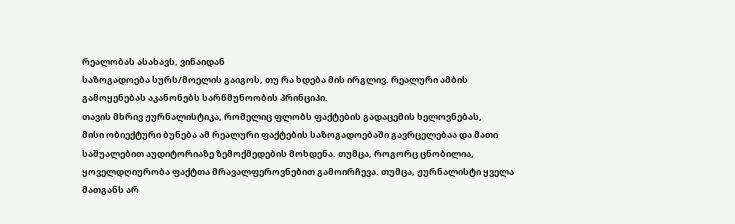რეალობას ასახავს, ვინაიდან
საზოგადოება სურს/მოელის გაიგოს, თუ რა ხდება მის ირგლივ. რეალური ამბის
გამოყენებას აკანონებს სარწმუნოობის პრინციპი.
თავის მხრივ ჟურნალისტიკა, რომელიც ფლობს ფაქტების გადაცემის ხელოვნებას,
მისი ობიექტური ბუნება ამ რეალური ფაქტების საზოგადოებაში გავრცელებაა და მათი
საშუალებით აუდიტორიაზე ზემოქმედების მოხდენა. თუმცა, როგორც ცნობილია,
ყოველდღიურობა ფაქტთა მრავალფეროვნებით გამოირჩევა. თუმცა, ჟურნალისტი ყველა
მათგანს არ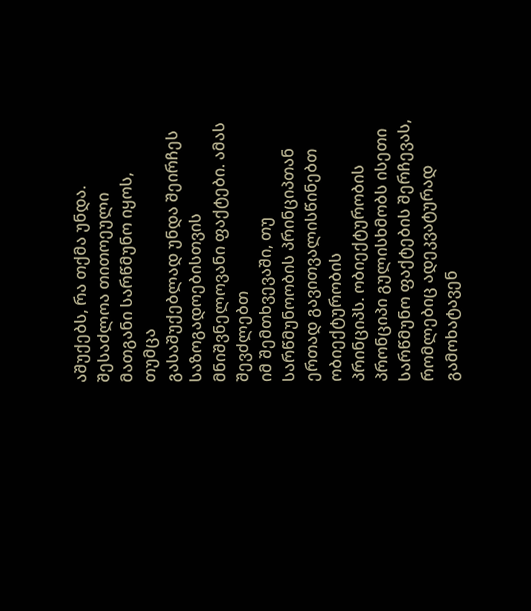აშუქებს, რა თქმა უნდა. შესაძლოა თითოეული მათგანი სარწმუნო იყოს, თუმცა
გასაშუქებლად უნდა შეირჩეს საზოგადოებისთვის მნიშვნელოვანი ფაქტები. ამას შევძლებთ
იმ შემთხვევაში, თუ სარწმუნოობის პრინციპთან ერთად გავითვალისწინებთ ობიექტურობის
პრინციპს. ობიექტურობის პრონციპი გულისხმობს ისეთი სარწმუნო ფაქტების შერჩევას,
რომლებიც ადეკვატურად გამოხატავენ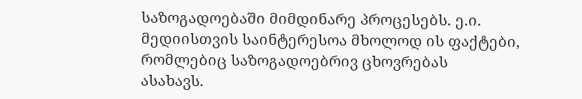საზოგადოებაში მიმდინარე პროცესებს. ე.ი.
მედიისთვის საინტერესოა მხოლოდ ის ფაქტები, რომლებიც საზოგადოებრივ ცხოვრებას
ასახავს.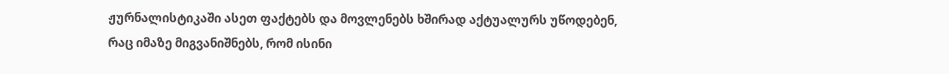ჟურნალისტიკაში ასეთ ფაქტებს და მოვლენებს ხშირად აქტუალურს უწოდებენ,
რაც იმაზე მიგვანიშნებს, რომ ისინი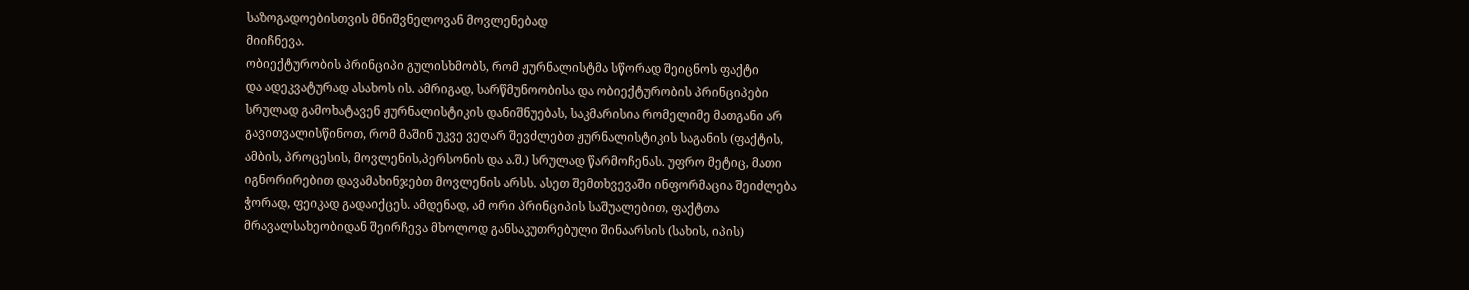საზოგადოებისთვის მნიშვნელოვან მოვლენებად
მიიჩნევა.
ობიექტურობის პრინციპი გულისხმობს, რომ ჟურნალისტმა სწორად შეიცნოს ფაქტი
და ადეკვატურად ასახოს ის. ამრიგად, სარწმუნოობისა და ობიექტურობის პრინციპები
სრულად გამოხატავენ ჟურნალისტიკის დანიშნუებას, საკმარისია რომელიმე მათგანი არ
გავითვალისწინოთ, რომ მაშინ უკვე ვეღარ შევძლებთ ჟურნალისტიკის საგანის (ფაქტის,
ამბის, პროცესის, მოვლენის,პერსონის და ა.შ.) სრულად წარმოჩენას. უფრო მეტიც, მათი
იგნორირებით დავამახინჯებთ მოვლენის არსს. ასეთ შემთხვევაში ინფორმაცია შეიძლება
ჭორად, ფეიკად გადაიქცეს. ამდენად, ამ ორი პრინციპის საშუალებით, ფაქტთა
მრავალსახეობიდან შეირჩევა მხოლოდ განსაკუთრებული შინაარსის (სახის, იპის)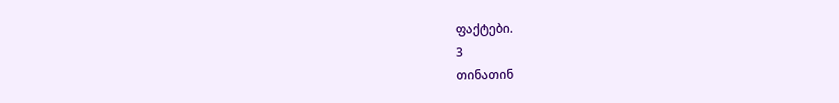ფაქტები.
3
თინათინ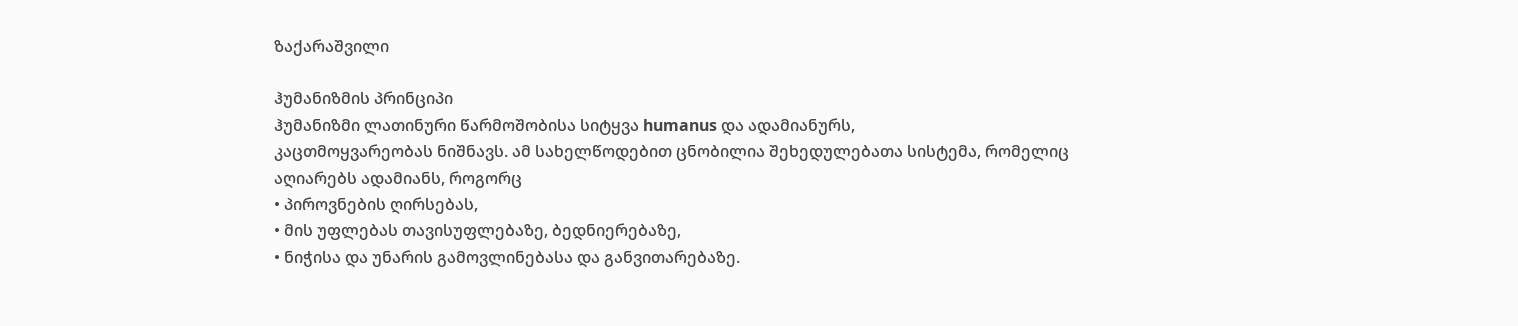ზაქარაშვილი

ჰუმანიზმის პრინციპი
ჰუმანიზმი ლათინური წარმოშობისა სიტყვა humanus და ადამიანურს,
კაცთმოყვარეობას ნიშნავს. ამ სახელწოდებით ცნობილია შეხედულებათა სისტემა, რომელიც
აღიარებს ადამიანს, როგორც
• პიროვნების ღირსებას,
• მის უფლებას თავისუფლებაზე, ბედნიერებაზე,
• ნიჭისა და უნარის გამოვლინებასა და განვითარებაზე.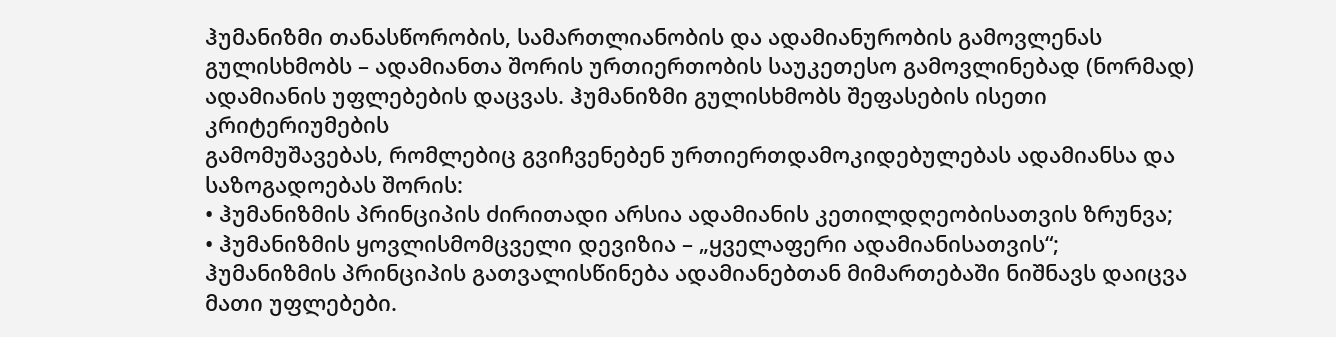ჰუმანიზმი თანასწორობის, სამართლიანობის და ადამიანურობის გამოვლენას
გულისხმობს – ადამიანთა შორის ურთიერთობის საუკეთესო გამოვლინებად (ნორმად)
ადამიანის უფლებების დაცვას. ჰუმანიზმი გულისხმობს შეფასების ისეთი კრიტერიუმების
გამომუშავებას, რომლებიც გვიჩვენებენ ურთიერთდამოკიდებულებას ადამიანსა და
საზოგადოებას შორის:
• ჰუმანიზმის პრინციპის ძირითადი არსია ადამიანის კეთილდღეობისათვის ზრუნვა;
• ჰუმანიზმის ყოვლისმომცველი დევიზია – „ყველაფერი ადამიანისათვის“;
ჰუმანიზმის პრინციპის გათვალისწინება ადამიანებთან მიმართებაში ნიშნავს დაიცვა
მათი უფლებები.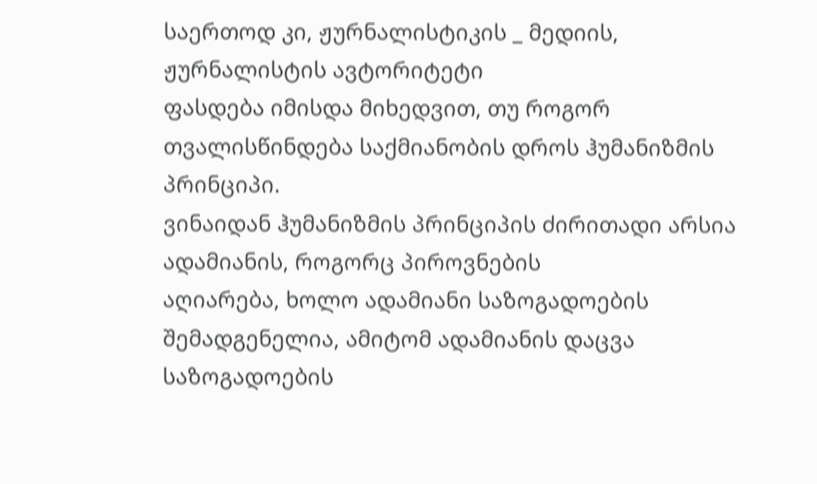საერთოდ კი, ჟურნალისტიკის _ მედიის, ჟურნალისტის ავტორიტეტი
ფასდება იმისდა მიხედვით, თუ როგორ თვალისწინდება საქმიანობის დროს ჰუმანიზმის
პრინციპი.
ვინაიდან ჰუმანიზმის პრინციპის ძირითადი არსია ადამიანის, როგორც პიროვნების
აღიარება, ხოლო ადამიანი საზოგადოების შემადგენელია, ამიტომ ადამიანის დაცვა
საზოგადოების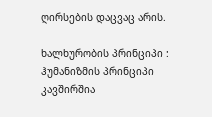ღირსების დაცვაც არის.

ხალხურობის პრინციპი :
ჰუმანიზმის პრინციპი კავშირშია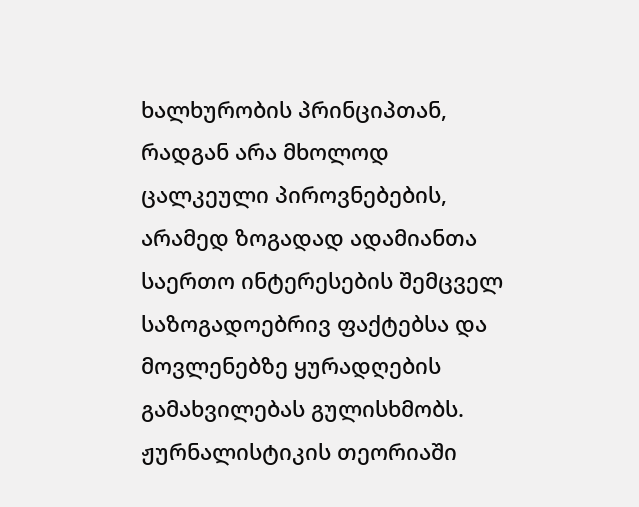ხალხურობის პრინციპთან, რადგან არა მხოლოდ
ცალკეული პიროვნებების, არამედ ზოგადად ადამიანთა საერთო ინტერესების შემცველ
საზოგადოებრივ ფაქტებსა და მოვლენებზე ყურადღების გამახვილებას გულისხმობს.
ჟურნალისტიკის თეორიაში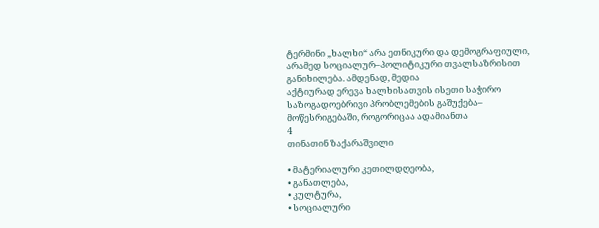ტერმინი „ხალხი“ არა ეთნიკური და დემოგრაფიული,
არამედ სოციალურ–პოლიტიკური თვალსაზრისით განიხილება. ამდენად, მედია
აქტიურად ერევა ხალხისათვის ისეთი საჭირო საზოგადოებრივი პრობლემების გაშუქება–
მოწესრიგებაში, როგორიცაა ადამიანთა
4
თინათინ ზაქარაშვილი

• მატერიალური კეთილდღეობა,
• განათლება,
• კულტურა,
• სოციალური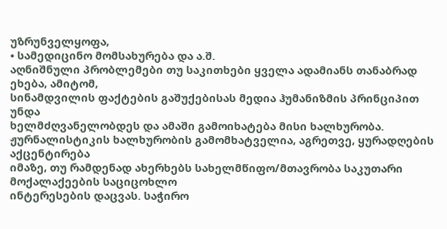უზრუნველყოფა,
• სამედიცინო მომსახურება და ა.შ.
აღნიშნული პრობლემები თუ საკითხები ყველა ადამიანს თანაბრად ეხება, ამიტომ,
სინამდვილის ფაქტების გაშუქებისას მედია ჰუმანიზმის პრინციპით უნდა
ხელმძღვანელობდეს და ამაში გამოიხატება მისი ხალხურობა.
ჟურნალისტიკის ხალხურობის გამომხატველია, აგრეთვე, ყურადღების აქცენტირება
იმაზე, თუ რამდენად ახერხებს სახელმწიფო/მთავრობა საკუთარი მოქალაქეების საციცოხლო
ინტერესების დაცვას. საჭირო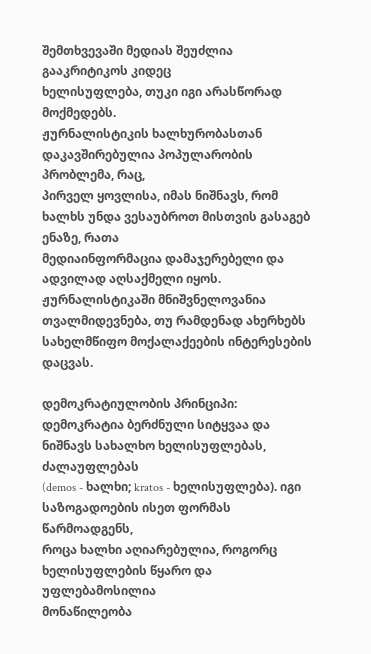შემთხვევაში მედიას შეუძლია გააკრიტიკოს კიდეც
ხელისუფლება, თუკი იგი არასწორად მოქმედებს.
ჟურნალისტიკის ხალხურობასთან დაკავშირებულია პოპულარობის პრობლემა, რაც,
პირველ ყოვლისა, იმას ნიშნავს, რომ ხალხს უნდა ვესაუბროთ მისთვის გასაგებ ენაზე, რათა
მედიაინფორმაცია დამაჯერებელი და ადვილად აღსაქმელი იყოს.
ჟურნალისტიკაში მნიშვნელოვანია თვალმიდევნება, თუ რამდენად ახერხებს
სახელმწიფო მოქალაქეების ინტერესების დაცვას.

დემოკრატიულობის პრინციპი:
დემოკრატია ბერძნული სიტყვაა და ნიშნავს სახალხო ხელისუფლებას, ძალაუფლებას
(demos - ხალხი; kratos - ხელისუფლება). იგი საზოგადოების ისეთ ფორმას წარმოადგენს,
როცა ხალხი აღიარებულია, როგორც ხელისუფლების წყარო და უფლებამოსილია
მონაწილეობა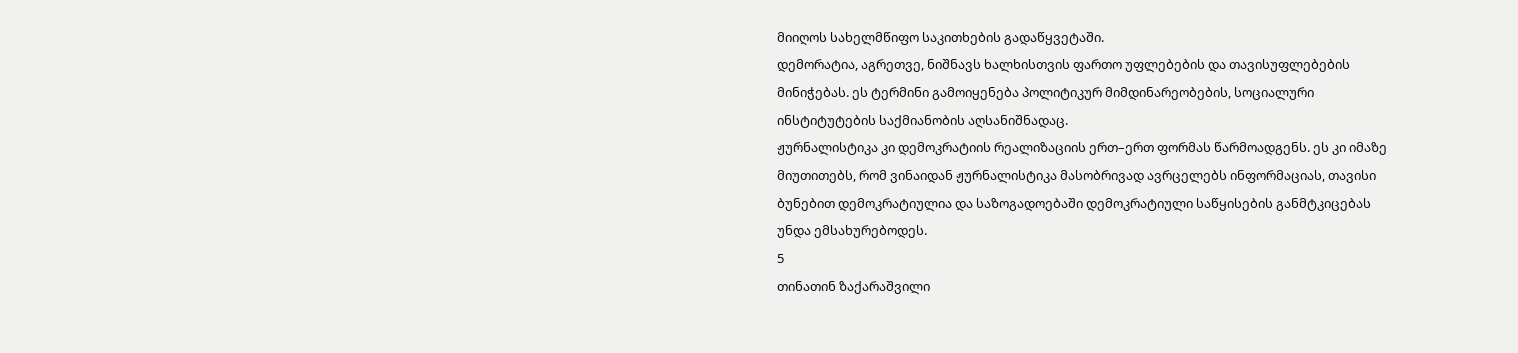მიიღოს სახელმწიფო საკითხების გადაწყვეტაში.
დემორატია, აგრეთვე, ნიშნავს ხალხისთვის ფართო უფლებების და თავისუფლებების
მინიჭებას. ეს ტერმინი გამოიყენება პოლიტიკურ მიმდინარეობების, სოციალური
ინსტიტუტების საქმიანობის აღსანიშნადაც.
ჟურნალისტიკა კი დემოკრატიის რეალიზაციის ერთ–ერთ ფორმას წარმოადგენს. ეს კი იმაზე
მიუთითებს, რომ ვინაიდან ჟურნალისტიკა მასობრივად ავრცელებს ინფორმაციას, თავისი
ბუნებით დემოკრატიულია და საზოგადოებაში დემოკრატიული საწყისების განმტკიცებას
უნდა ემსახურებოდეს.
5
თინათინ ზაქარაშვილი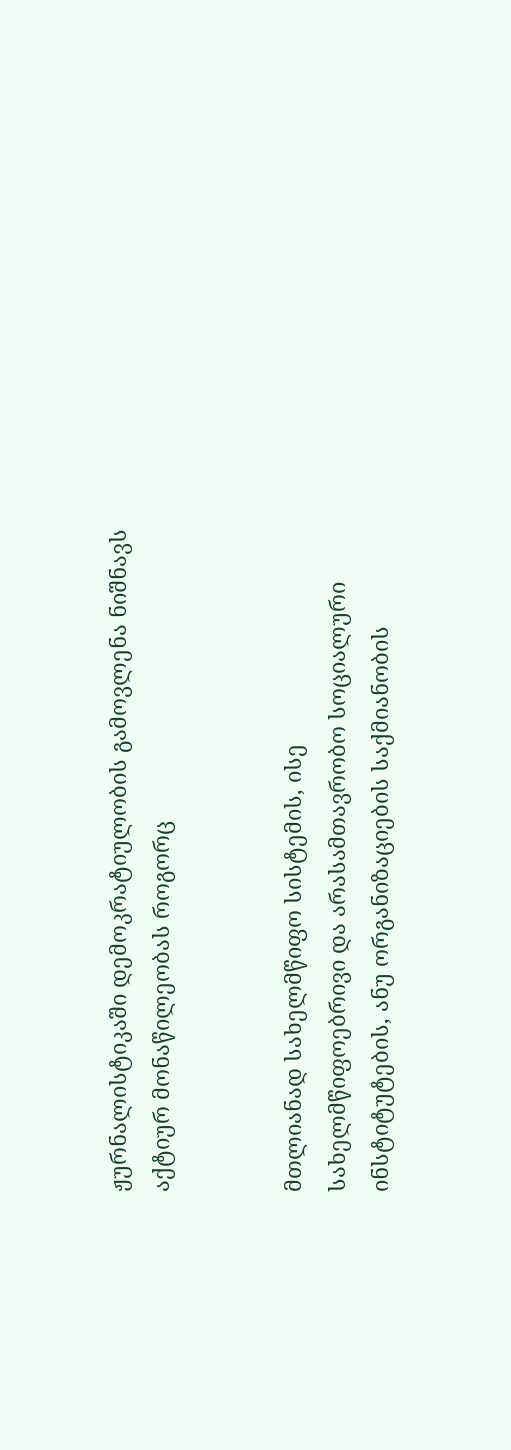ჟურნალისტიკაში დემოკრატიულობის გამოვლენა ნიშნავს აქტიურ მონაწილეობას როგორც


მთლიანად სახელმწიფო სისტემის, ისე სახელმწიფოებრივი და არასამთავრობო სოციალური
ინსტიტუტების, ანუ ორგანიზაციების საქმიანობის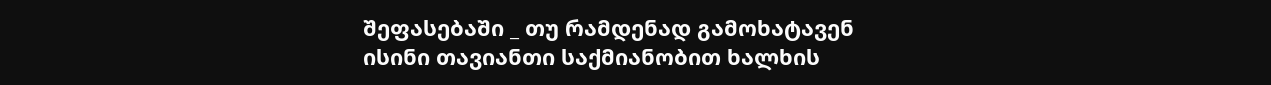შეფასებაში _ თუ რამდენად გამოხატავენ
ისინი თავიანთი საქმიანობით ხალხის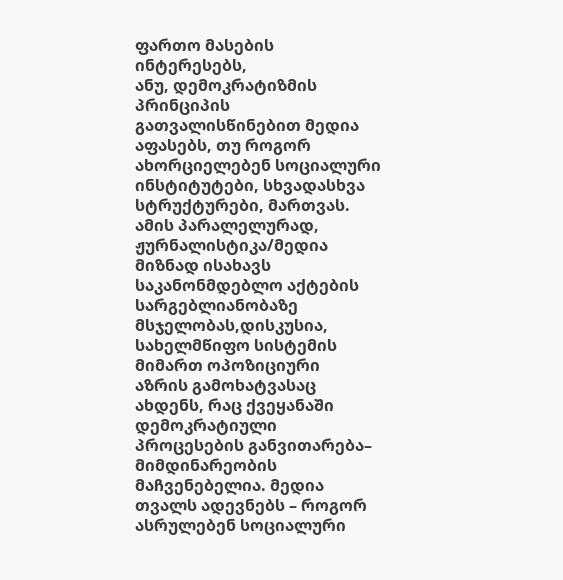ფართო მასების ინტერესებს,
ანუ, დემოკრატიზმის პრინციპის გათვალისწინებით მედია აფასებს, თუ როგორ
ახორციელებენ სოციალური ინსტიტუტები, სხვადასხვა სტრუქტურები, მართვას.
ამის პარალელურად, ჟურნალისტიკა/მედია მიზნად ისახავს საკანონმდებლო აქტების
სარგებლიანობაზე მსჯელობას,დისკუსია, სახელმწიფო სისტემის მიმართ ოპოზიციური
აზრის გამოხატვასაც ახდენს, რაც ქვეყანაში დემოკრატიული პროცესების განვითარება–
მიმდინარეობის მაჩვენებელია. მედია თვალს ადევნებს – როგორ ასრულებენ სოციალური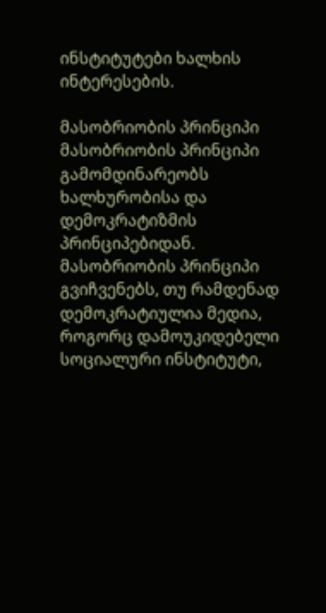ინსტიტუტები ხალხის ინტერესების.

მასობრიობის პრინციპი
მასობრიობის პრინციპი გამომდინარეობს ხალხურობისა და დემოკრატიზმის
პრინციპებიდან. მასობრიობის პრინციპი გვიჩვენებს, თუ რამდენად დემოკრატიულია მედია,
როგორც დამოუკიდებელი სოციალური ინსტიტუტი,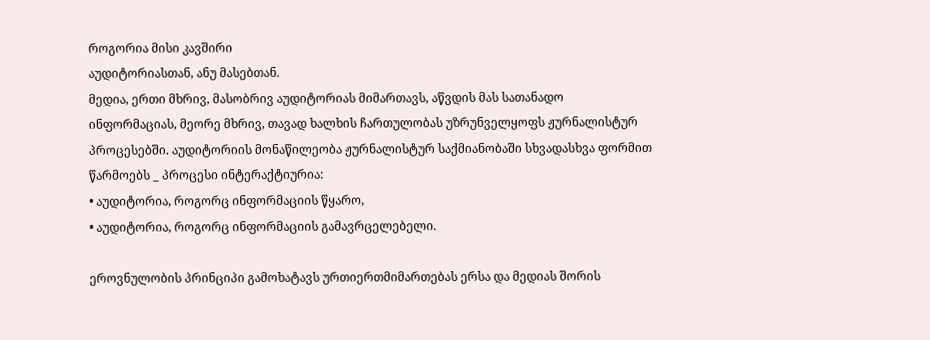როგორია მისი კავშირი
აუდიტორიასთან, ანუ მასებთან.
მედია, ერთი მხრივ, მასობრივ აუდიტორიას მიმართავს, აწვდის მას სათანადო
ინფორმაციას, მეორე მხრივ, თავად ხალხის ჩართულობას უზრუნველყოფს ჟურნალისტურ
პროცესებში. აუდიტორიის მონაწილეობა ჟურნალისტურ საქმიანობაში სხვადასხვა ფორმით
წარმოებს _ პროცესი ინტერაქტიურია:
• აუდიტორია, როგორც ინფორმაციის წყარო,
• აუდიტორია, როგორც ინფორმაციის გამავრცელებელი.

ეროვნულობის პრინციპი გამოხატავს ურთიერთმიმართებას ერსა და მედიას შორის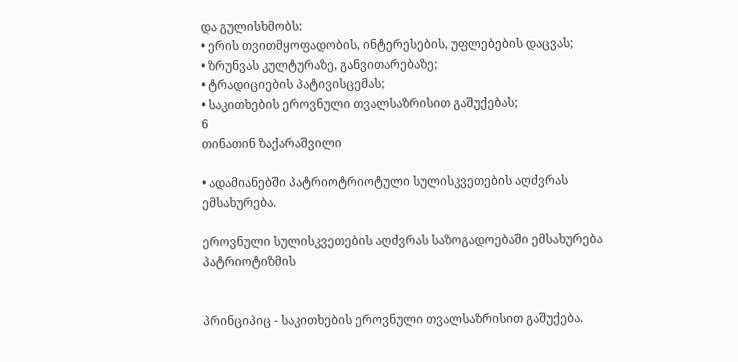და გულისხმობს:
• ერის თვითმყოფადობის, ინტერესების, უფლებების დაცვას;
• ზრუნვას კულტურაზე, განვითარებაზე;
• ტრადიციების პატივისცემას;
• საკითხების ეროვნული თვალსაზრისით გაშუქებას;
6
თინათინ ზაქარაშვილი

• ადამიანებში პატრიოტრიოტული სულისკვეთების აღძვრას ემსახურება.

ეროვნული სულისკვეთების აღძვრას საზოგადოებაში ემსახურება პატრიოტიზმის


პრინციპიც - საკითხების ეროვნული თვალსაზრისით გაშუქება.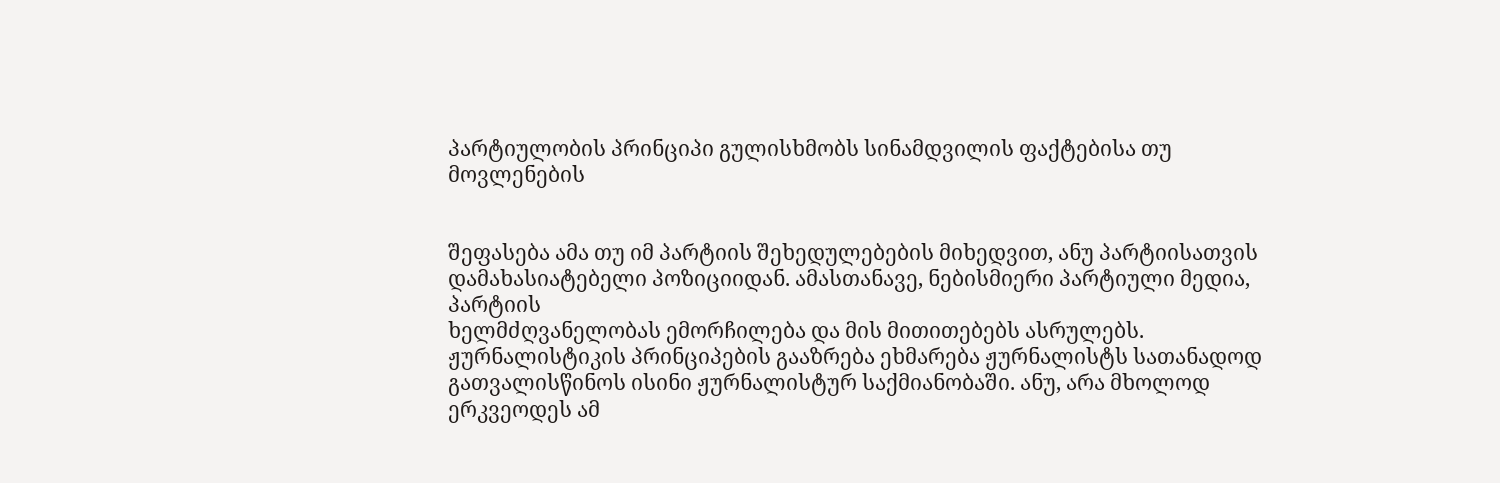პარტიულობის პრინციპი გულისხმობს სინამდვილის ფაქტებისა თუ მოვლენების


შეფასება ამა თუ იმ პარტიის შეხედულებების მიხედვით, ანუ პარტიისათვის
დამახასიატებელი პოზიციიდან. ამასთანავე, ნებისმიერი პარტიული მედია, პარტიის
ხელმძღვანელობას ემორჩილება და მის მითითებებს ასრულებს.
ჟურნალისტიკის პრინციპების გააზრება ეხმარება ჟურნალისტს სათანადოდ
გათვალისწინოს ისინი ჟურნალისტურ საქმიანობაში. ანუ, არა მხოლოდ ერკვეოდეს ამ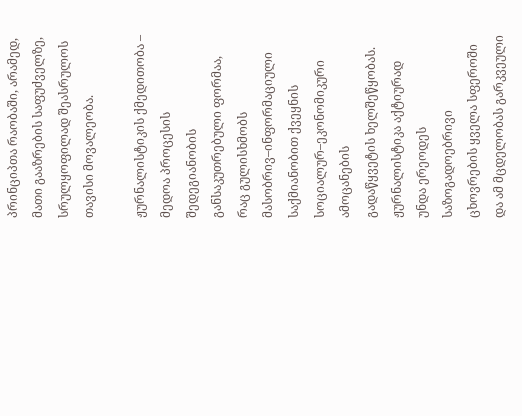პრინციპთა რაობაში, არამედ, მათი გააზრების საფუძველზე, სრულყოფილად შეასრულოს
თავისი მოვალეობა.

ჟურნალისტიკის ქმედითობა –
მედოა პროცესის შედეგიანობის განსაკუთრებული ფორმაა, რაც გულისხმობს
მასობრივ–ინფორმაციული საქმიანობით ქვეყნის სოციალურ–ეკონომიკური ამოცანების
გადაწყვეტის ხელშეწყობას. ჟურნალისტიკა აქტიურად უნდა ერეოდეს საზოგადოებრივი
ცხოვრების ყველა სფეროში და ამ მცდელობას გარკვეული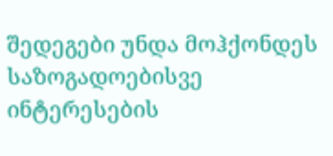შედეგები უნდა მოჰქონდეს
საზოგადოებისვე ინტერესების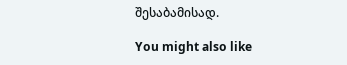შესაბამისად.

You might also like